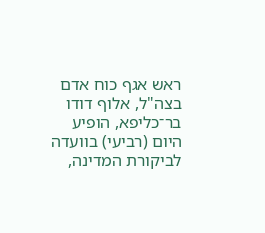ראש אגף כוח אדם בצה"ל, אלוף דודו בר־כליפא, הופיע היום (רביעי) בוועדה לביקורת המדינה,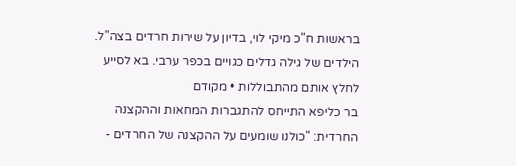בראשות ח"כ מיקי לוי, בדיון על שירות חרדים בצה"ל.
הילדים של גילה גדלים כגויים בכפר ערבי. בא לסייע לחלץ אותם מהתבוללות • מקודם
בר כליפא התייחס להתגברות המחאות וההקצנה החרדית: "כולנו שומעים על ההקצנה של החרדים -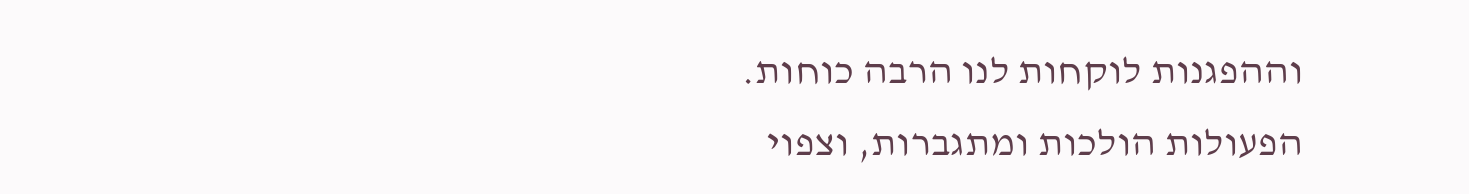וההפגנות לוקחות לנו הרבה כוחות. הפעולות הולכות ומתגברות, וצפוי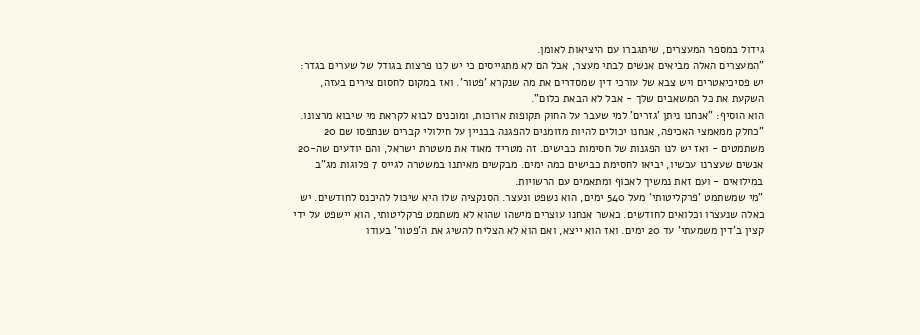גידול במספר המעצרים, שיתגברו עם היציאות לאומן.
"המעצרים האלה מביאים אנשים לבתי מעצר, אבל הם לא מתגייסים כי יש לנו פרצות בגודל של שערים בגדר: יש פסיכיאטרים ויש צבא של עורכי דין שמסדרים את מה שנקרא 'פטור'. ואז במקום לחסום צירים בעזה, השקעת את כל המשאבים שלך - אבל לא הבאת כלום".
הוא הוסיף: "אנחנו ניתן 'גזרים' למי שעבר על החוק תקופות ארוכות, ומוכנים לבוא לקראת מי שיבוא מרצונו.
"כחלק ממאמצי האכיפה, אנחנו יכולים להיות מזומנים להפגנה בבניין על חילולי קברים שנתפסו שם 20 משתמטים - ואז יש לנו הפגנות של חסימות כבישים. זה מטריד מאוד את משטרת ישראל, והם יודעים שה-20 אנשים שעצרנו עכשיו, יביאו לחסימת כבישים כמה ימים. מבקשים מאיתנו במשטרה לגייס 7 פלוגות מג"ב במילואים - ועם זאת נמשיך לאכוף ומתאמים עם הרשויות.
"מי שמשתמט 'פרקליטותי' מעל 540 ימים, הוא נשפט ונעצר. הסנקציה שלו היא שיכול להיכנס לחודשים. יש כאלה שנעצרו וכלואים לחודשים. כאשר אנחנו עוצרים מישהו שהוא לא משתמט פרקליטותי, הוא יישפט על ידי קצין ב'דין משמעתי' עד 20 ימים. ואז הוא ייצא, ואם הוא לא הצליח להשיג את ה'פטור' בעודו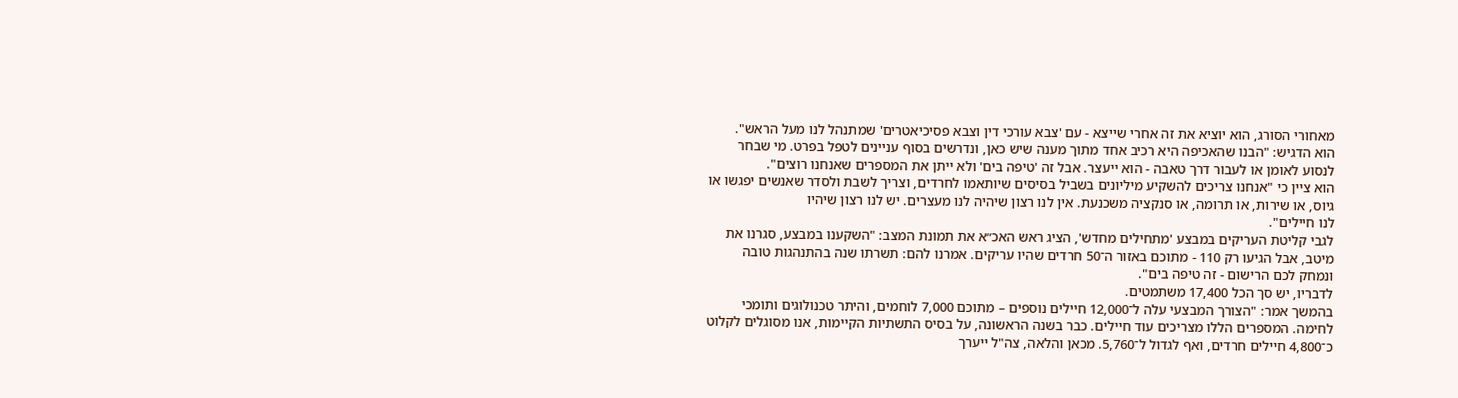מאחורי הסורג, הוא יוציא את זה אחרי שייצא - עם 'צבא עורכי דין וצבא פסיכיאטרים' שמתנהל לנו מעל הראש".
הוא הדגיש: "הבנו שהאכיפה היא רכיב אחד מתוך מענה שיש כאן, ונדרשים בסוף עניינים לטפל בפרט. מי שבחר לנסוע לאומן או לעבור דרך טאבה - הוא ייעצר. אבל זה 'טיפה בים' ולא ייתן את המספרים שאנחנו רוצים".
הוא ציין כי "אנחנו צריכים להשקיע מיליונים בשביל בסיסים שיותאמו לחרדים, וצריך לשבת ולסדר שאנשים יפגשו או גיוס, או שירות, או תרומה, או סנקציה משכנעת. אין לנו רצון שיהיה לנו מעצרים. יש לנו רצון שיהיו
לנו חיילים".
לגבי קליטת העריקים במבצע 'מתחילים מחדש', הציג ראש האכ״א את תמונת המצב: "השקענו במבצע, סגרנו את מיטב, אבל הגיעו רק 110 - מתוכם באזור ה־50 חרדים שהיו עריקים. אמרנו להם: תשרתו שנה בהתנהגות טובה ונמחק לכם הרישום - זה טיפה בים".
לדבריו, יש סך הכל 17,400 משתמטים.
בהמשך אמר: "הצורך המבצעי עלה ל־12,000 חיילים נוספים – מתוכם 7,000 לוחמים, והיתר טכנולוגים ותומכי לחימה. המספרים הללו מצריכים עוד חיילים. כבר בשנה הראשונה, על בסיס התשתיות הקיימות, אנו מסוגלים לקלוט כ־4,800 חיילים חרדים, ואף לגדול ל־5,760. מכאן והלאה, צה"ל ייערך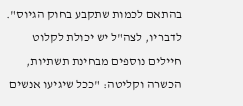בהתאם לכמות שתקבע בחוק הגיוס".
לדבריו, לצה"ל יש יכולת לקלוט חיילים נוספים מבחינת תשתיות, הכשרה וקליטה: "ככל שיגיעו אנשים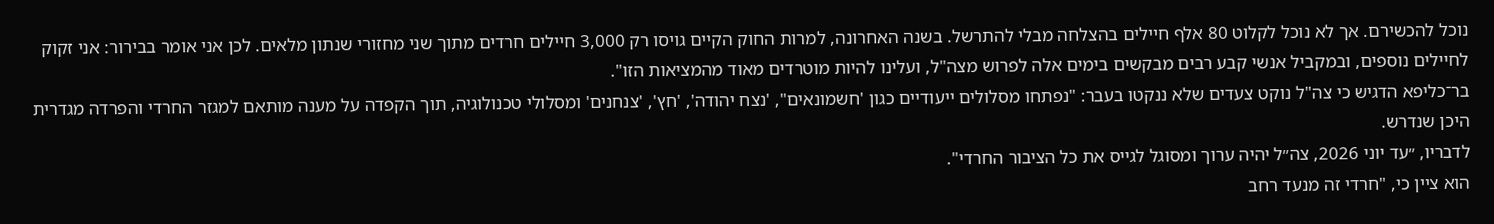נוכל להכשירם. אך לא נוכל לקלוט 80 אלף חיילים בהצלחה מבלי להתרשל. בשנה האחרונה, למרות החוק הקיים גויסו רק 3,000 חיילים חרדים מתוך שני מחזורי שנתון מלאים. לכן אני אומר בבירור: אני זקוק לחיילים נוספים, ובמקביל אנשי קבע רבים מבקשים בימים אלה לפרוש מצה"ל, ועלינו להיות מוטרדים מאוד מהמציאות הזו".
בר־כליפא הדגיש כי צה"ל נוקט צעדים שלא ננקטו בעבר: "נפתחו מסלולים ייעודיים כגון 'חשמונאים", 'נצח יהודה', 'חץ', 'צנחנים' ומסלולי טכנולוגיה, תוך הקפדה על מענה מותאם למגזר החרדי והפרדה מגדרית היכן שנדרש.
לדבריו, ״עד יוני 2026, צה״ל יהיה ערוך ומסוגל לגייס את כל הציבור החרדי".
הוא ציין כי, "חרדי זה מנעד רחב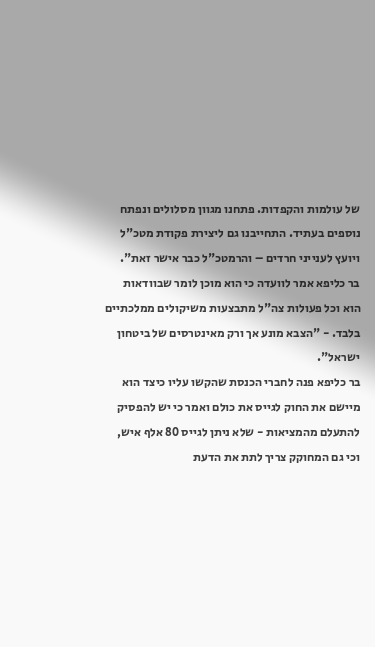של עולמות והקפדות. פתחנו מגוון מסלולים ונפתח נוספים בעתיד. התחייבנו גם ליצירת פקודת מטכ"ל ויועץ לענייני חרדים – והרמטכ"ל כבר אישר זאת".
בר כליפא אמר לוועדה כי הוא מוכן לומר שבוודאות הוא וכל פעולות צה"ל מתבצעות משיקולים ממלכתיים בלבד. - "הצבא מונע אך ורק מאינטרסים של ביטחון ישראל".
בר כליפא פנה לחברי הכנסת שהקשו עליו כיצד הוא מיישם את החוק לגייס את כולם ואמר כי יש להפסיק להתעלם מהמציאות - שלא ניתן לגייס 80 אלף איש, וכי גם המחוקק צריך לתת את הדעת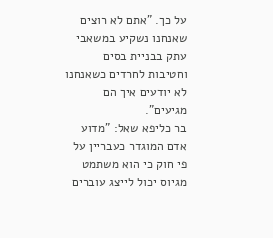על כך. "אתם לא רוצים שאנחנו נשקיע במשאבי עתק בבניית בסים וחטיבות לחרדים כשאנחנו לא יודעים איך הם מגיעים".
בר כליפא שאל: "מדוע אדם המוגדר כעבריין על פי חוק כי הוא משתמט מגיוס יכול לייצג עוברים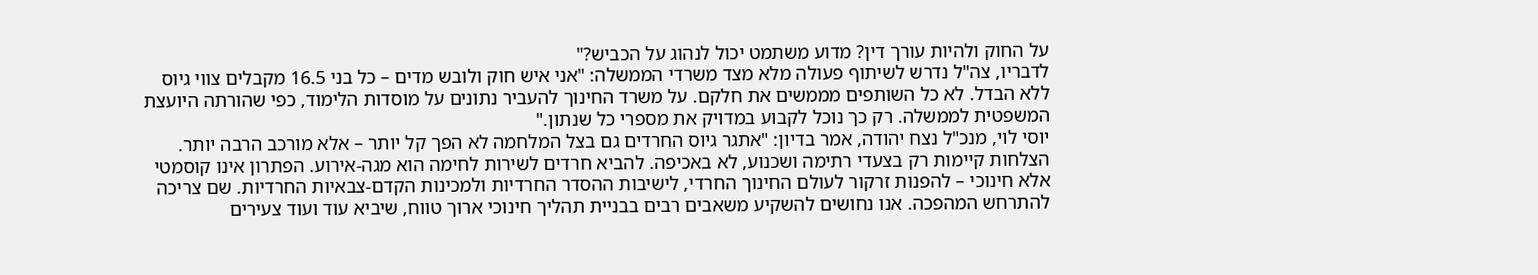על החוק ולהיות עורך דין? מדוע משתמט יכול לנהוג על הכביש?"
לדבריו, צה"ל נדרש לשיתוף פעולה מלא מצד משרדי הממשלה: "אני איש חוק ולובש מדים – כל בני 16.5 מקבלים צווי גיוס ללא הבדל. לא כל השותפים מממשים את חלקם. על משרד החינוך להעביר נתונים על מוסדות הלימוד, כפי שהורתה היועצת המשפטית לממשלה. רק כך נוכל לקבוע במדויק את מספרי כל שנתון."
יוסי לוי, מנכ"ל נצח יהודה, אמר בדיון: "אתגר גיוס החרדים גם בצל המלחמה לא הפך קל יותר – אלא מורכב הרבה יותר. הצלחות קיימות רק בצעדי רתימה ושכנוע, לא באכיפה. להביא חרדים לשירות לחימה הוא מגה-אירוע. הפתרון אינו קוסמטי אלא חינוכי – להפנות זרקור לעולם החינוך החרדי, לישיבות ההסדר החרדיות ולמכינות הקדם-צבאיות החרדיות. שם צריכה להתרחש המהפכה. אנו נחושים להשקיע משאבים רבים בבניית תהליך חינוכי ארוך טווח, שיביא עוד ועוד צעירים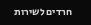חרדים לשירות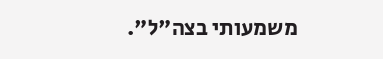משמעותי בצה"ל".